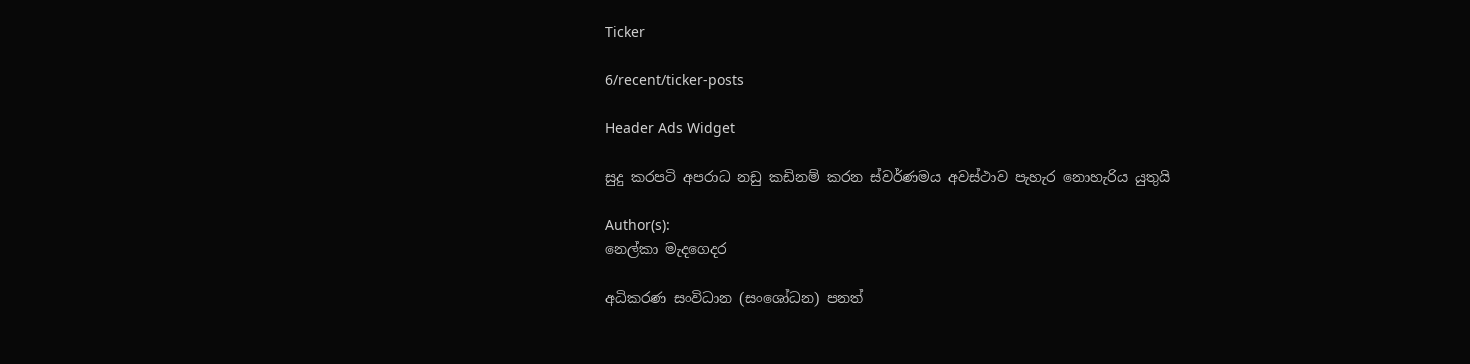Ticker

6/recent/ticker-posts

Header Ads Widget

සුදු කරපටි අපරාධ නඩු කඩිනම් කරන ස්වර්ණමය අවස්ථාව පැහැර නොහැරිය යුතුයි

Author(s):
නෙල්කා මැදගෙදර

අධිකරණ සංවිධාන (සංශෝධන) පනත්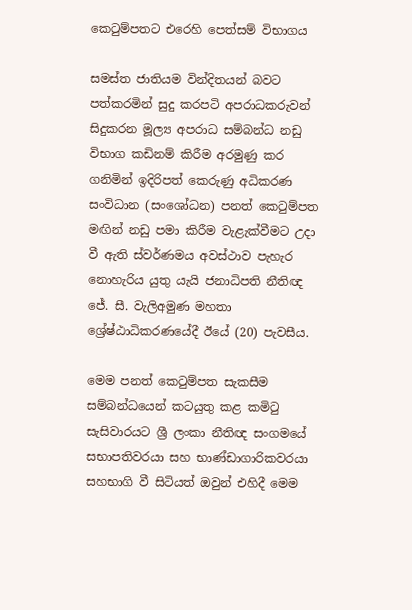කෙටුම්පතට එරෙහි පෙත්සම් විභාගය

සමස්ත ජාතියම වින්දිතයන් බවට පත්කරමින් සුදු කරපටි අපරාධකරුවන් සිදුකරන මූල්‍ය අපරාධ සම්බන්ධ නඩු විභාග කඩිනම් කිරීම අරමුණු කර ගනිමින් ඉදිරිපත් කෙරුණු අධිකරණ සංවිධාන (සංශෝධන) පනත් කෙටුම්පත මඟින් නඩු පමා කිරීම වැළැක්වීමට උදා වී ඇති ස්වර්ණමය අවස්ථාව පැහැර නොහැරිය යුතු යැයි ජනාධිපති නීතිඥ ජේ. සී. වැලිඅමුණ මහතා ශ්‍රේෂ්ඨාධිකරණයේදී ඊයේ (20) පැවසීය.

මෙම පනත් කෙටුම්පත සැකසීම සම්බන්ධයෙන් කටයුතු කළ කමිටු සැසිවාරයට ශ්‍රී ලංකා නීතිඥ සංගමයේ සභාපතිවරයා ‍සහ භාණ්ඩාගාරිකවරයා සහභාගි වී සිටියත් ඔවුන් එහිදී මෙම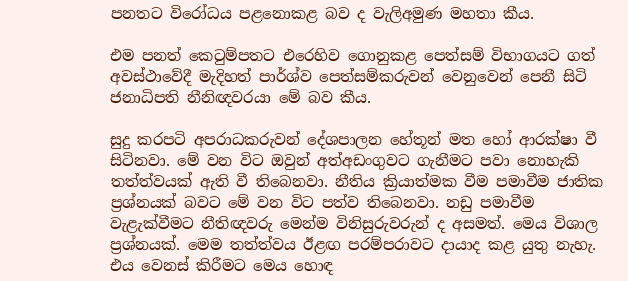පනතට විරෝධය පළනොකළ බව ද වැලිඅමුණ මහතා කීය.

එම පනත් කෙටුම්පතට එරෙහිව ගොනුකළ පෙත්සම් විභාගයට ගත් අවස්ථාවේදී මැදිහත් පාර්ශ්ව පෙත්සම්කරුවන් වෙනුවෙන් පෙනී සිටි ජනාධිපති නීනිඥවරයා මේ බව කීය.

සුදු කරපටි අපරාධකරුවන් දේශපාලන හේතූන් මත හෝ ආරක්ෂා වී සිටිනවා. මේ වන විට ඔවුන් අත්අඩංගුවට ගැනීමට පවා නොහැකි තත්ත්වයක් ඇති වී තිබෙනවා. නීතිය ක්‍රියාත්මක වීම පමාවීම ජාතික ප්‍රශ්නයක් බවට මේ වන විට පත්ව තිබෙනවා. නඩු පමාවීම වැළැක්වීමට නීතිඥවරු මෙන්ම විනිසුරුවරුන් ද අසමත්. මෙය විශාල ප්‍රශ්නයක්. මෙම තත්ත්වය ඊළඟ පරම්පරාවට දායාද කළ යුතු නැහැ. එය වෙනස් කිරීමට මෙය හොඳ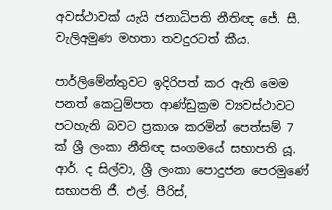අවස්ථාවක් යැයි ජනාධිපති නීතිඥ ජේ. සී. වැලිඅමුණ මහතා තවදුරටත් කීය.

පාර්ලිමේන්තුවට ඉදිරිපත් කර ඇති මෙම පනත් කෙටුම්පත ආණ්ඩුක්‍රම ව්‍යවස්ථාවට පටහැනි බවට ප්‍රකාශ කරමින් පෙත්සම් 7 ක් ශ්‍රී ලංකා නීතිඥ සංගමයේ සභාපති යූ. ආර්. ද සිල්වා, ශ්‍රී ලංකා පොදුජන පෙරමුණේ සභාපති ජී. එල්. පීරිස්,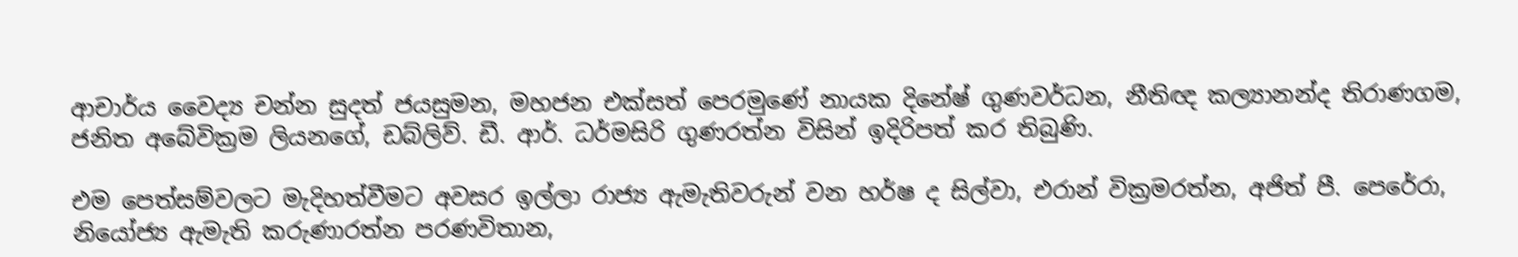ආචාර්ය වෛද්‍ය චන්න සුදත් ජයසුමන, මහජන එක්සත් පෙරමුණේ නායක දිනේෂ් ගුණවර්ධන, නීතිඥ කල්‍යානන්ද තිරාණගම, ජනිත අබේවික්‍රම ලියනගේ, ඩබ්ලිව්. ඩී. ආර්. ධර්මසිරි ගුණරත්න විසින් ඉදිරිපත් කර තිබුණි.

එම පෙත්සම්වලට මැදිහත්වීමට අවසර ඉල්ලා රාජ්‍ය ඇමැතිවරුන් වන හර්ෂ ද සිල්වා, එරාන් වික්‍රමරත්න, අජිත් පී. පෙරේරා, නියෝජ්‍ය ඇමැති කරුණාරත්න පරණවිතාන,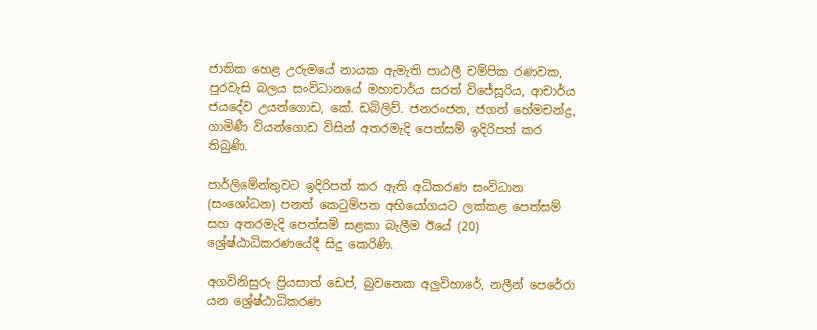ජාතික හෙළ උරුමයේ නායක ඇමැති පාඨලී චම්පික රණවක, පුරවැසි බලය සංවිධානයේ මහාචාර්ය සරත් විජේසූරිය, ආචාර්ය ජයදේව උයන්ගොඩ, කේ. ඩබ්ලිව්. ජනරංජන, ජගත් හේමචන්ද්‍ර, ගාමිණී වියන්ගොඩ විසින් අතරමැදි පෙත්සම් ඉදිරිපත් කර තිබුණි.

පාර්ලිමේන්තුවට ඉදිරිපත් කර ඇති අධිකරණ සංවිධාන (සංශෝධන) පනත් කෙටුම්පත අභියෝගයට ලක්කළ පෙත්සම් සහ අතරමැදි පෙත්සම් සළකා බැලීම ‍ඊයේ (20) ශ්‍රේෂ්ඨාධිකරණයේදී සිදු‍ කෙරිණි.

අගවිනිසුරු ප්‍රියසාත් ඩෙප්, බුවනෙක අලුවිහාරේ, නලීන් පෙරේරා යන ශ්‍රේෂ්ඨාධිකරණ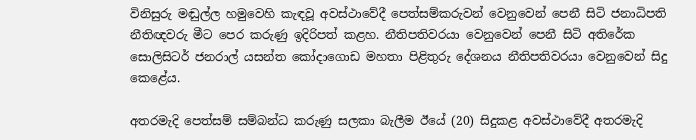විනිසුරු මඬුල්ල හමුවෙහි කැඳවූ අවස්ථාවේදී පෙත්සම්කරුවන් වෙනුවෙන් පෙනී සිටි ජනාධිපති නීතිඥවරු මීට පෙර කරුණු ඉදිරිපත් කළහ. නීතිපතිවරයා වෙනුවෙන් පෙනී සිටි අතිරේක සොලිසිටර් ජනරාල් යසන්ත කෝදාගොඩ මහතා පිළිතුරු දේශනය නීතිපතිවරයා වෙනුවෙන් සිදු කෙළේය.

අතරමැදි පෙත්සම් සම්බන්ධ කරුණු සලකා බැලීම ඊයේ (20) සිදුකළ අවස්ථාවේදී අතරමැදි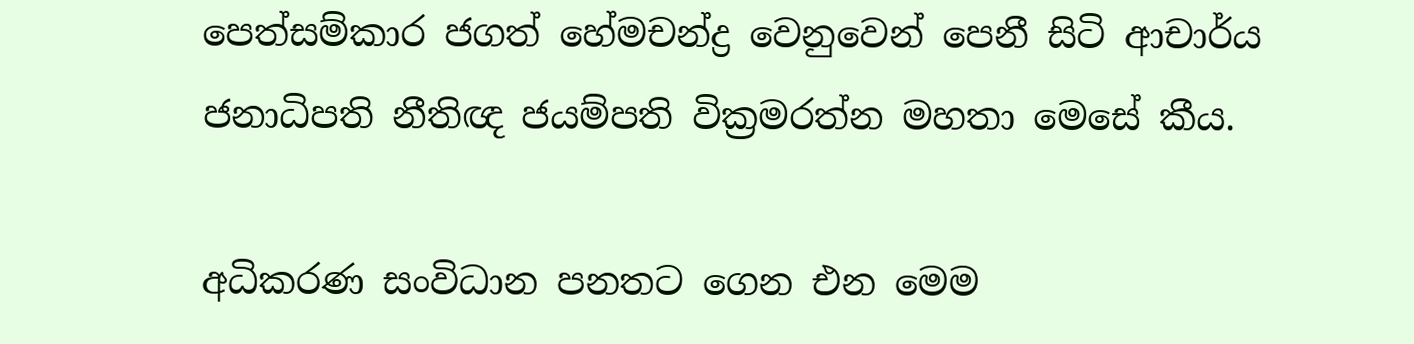පෙත්සම්කාර ජගත් හේමචන්ද්‍ර වෙනුවෙන් පෙනී සිටි ආචාර්ය ජනාධිපති නීතිඥ ජයම්පති වික්‍රමරත්න මහතා මෙසේ කීය.

අධිකරණ සංවිධාන පනතට ගෙන එන මෙම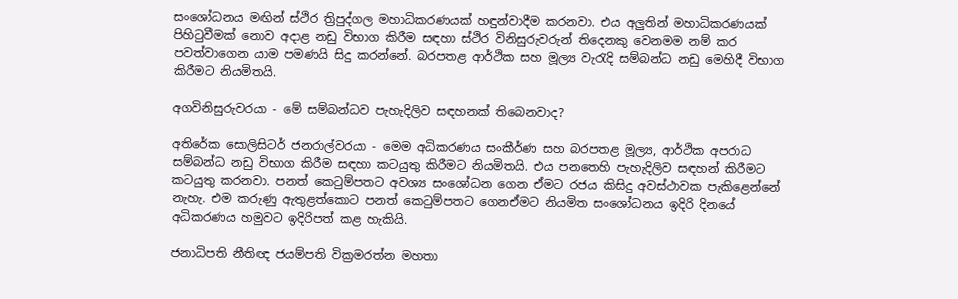සංශෝධනය මඟින් ස්ථිර ත්‍රිපුද්ගල මහාධිකරණයක් හඳුන්වාදීම කරනවා. එය අලුතින් මහාධිකරණයක් පිහිටුවීමක් නොව අදාළ නඩු විභාග කිරීම සඳහා ස්ථිර විනිසුරුවරුන් තිදෙනකු වෙනමම නම් කර පවත්වාගෙන යාම පමණයි සිදු කරන්නේ. බරපතළ ආර්ථික සහ මූල්‍ය වැරැදි සම්බන්ධ නඩු මෙහිදී විභාග කිරීමට නියමිතයි.

අගවිනිසුරුවරයා - මේ සම්බන්ධව පැහැදිලිව සඳහනක් තිබෙනවාද?

අතිරේක සොලිසිටර් ජනරාල්වරයා - මෙම අධිකරණය සංකීර්ණ සහ බරපතළ මූල්‍ය, ආර්ථික අපරාධ සම්බන්ධ නඩු විභාග කිරීම සඳහා කටයුතු කිරීමට නියමිතයි. එය පනතෙහි පැහැදිලිව සඳහන් කිරීමට කටයුතු කරනවා. පනත් කෙටුම්පතට අවශ්‍ය සංශෝධන ගෙන ඒමට රජය කිසිදු අවස්ථාවක පැකිළෙන්නේ නැහැ. එම කරුණු ඇතුළත්කොට පනත් කෙටුම්පතට ගෙනඒමට නියමිත සංශෝධනය ඉදිරි දිනයේ අධිකරණය හමුවට ඉදිරිපත් කළ හැකියි.

ජනාධිපති නීතිඥ ජයම්පති වික්‍රමරත්න මහතා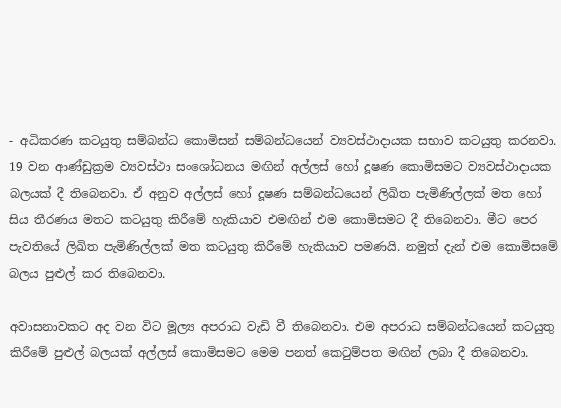- අධිකරණ කටයුතු සම්බන්ධ කොමිසන් සම්බන්ධයෙන් ව්‍යවස්ථාදායක සභාව කටයුතු කරනවා. 19 වන ආණ්ඩුක්‍රම ව්‍යවස්ථා සංශෝධනය මඟින් අල්ලස් හෝ දූෂණ කොමිසමට ව්‍යවස්ථාදායක බලයක් දී තිබෙනවා. ඒ අනුව අල්ලස් හෝ දූෂණ සම්බන්ධයෙන් ලිඛිත පැමිණිල්ලක් මත හෝ සිය තීරණය මතට කටයුතු කිරීමේ හැකියාව එමඟින් එම කොමිසමට දී තිබෙනවා. මීට පෙර පැවතියේ ලිඛිත පැමිණිල්ලක් මත කටයුතු කිරීමේ හැකියාව පමණයි. නමුත් දැන් එම කොමිසමේ බලය පුළුල් කර තිබෙනවා.

අවාසනාවකට අද වන විට මූල්‍ය අපරාධ වැඩි වී තිබෙනවා. එම අපරාධ සම්බන්ධයෙන් කටයුතු කිරීමේ පුළුල් බලයක් අල්ලස් කොමිසමට මෙම පනත් කෙටුම්පත මඟින් ලබා දී තිබෙනවා.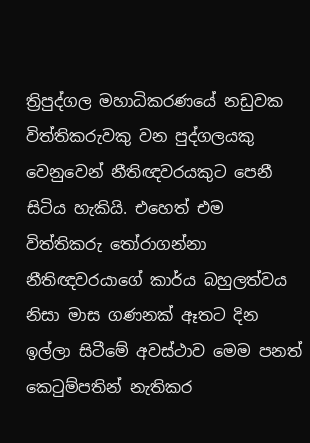ත්‍රිපුද්ගල ‍මහාධිකරණයේ නඩුවක විත්තිකරුවකු වන පුද්ගලයකු වෙනුවෙන් නීතිඥවරයකුට පෙනී සිටිය හැකියි. එහෙත් එම විත්තිකරු තෝරාගන්නා නීතිඥවරයාගේ කාර්ය බහුලත්වය නිසා මාස ගණනක් ඈතට දින ඉල්ලා සිටීමේ අවස්ථාව මෙම පනත් කෙටුම්පතින් නැතිකර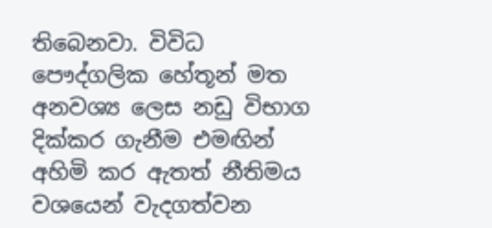තිබෙනවා. විවිධ පෞද්ගලික හේතූන් මත අනවශ්‍ය ලෙස නඩු විභාග දික්කර ගැනීම එමඟින් අහිමි කර ඇතත් නීතිමය වශයෙන් වැදගත්වන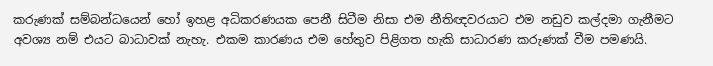කරුණක් සම්බන්ධයෙන් හෝ ඉහළ අධිකරණයක පෙනී සිටීම නිසා එම නීතිඥවරයාට එම නඩුව කල්දමා ගැනීමට අවශ්‍ය නම් එයට බාධාවක් නැහැ. එකම කාරණය එම හේතුව පිළිගත හැකි සාධාරණ කරුණක් වීම පමණයි.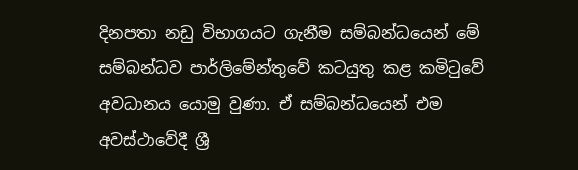දිනපතා නඩු විභාගයට ගැනීම සම්බන්ධයෙන් මේ සම්බන්ධව පාර්ලිමේන්තුවේ කටයුතු කළ කමිටුවේ අවධානය යොමු වුණා. ඒ සම්බන්ධයෙන් එම අවස්ථාවේදී ශ්‍රී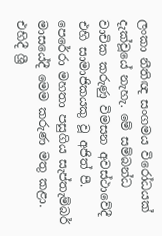ලංකා නීතිඥ සංගමය විරෝධයක් දැක්වූයේ නැහැ. මේ සම්බන්ධ වාචික කරුණු විමසන අවස්ථාවේදී එහි සාමාජිකයකු වූ අජිත් පී. පෙරේරා මහතා පසුගිය සැප්තැම්බර් මාසයේදී මෙම කරුණ මතු කළා. එහිදී ශ්‍රී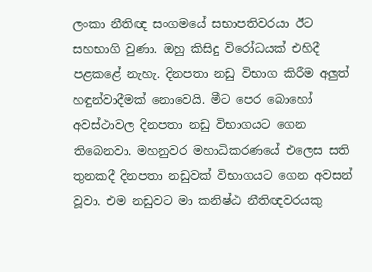ලංකා නීතිඥ සංගමයේ සභාපතිවරයා ඊට සහභාගි වුණා. ඔහු කිසිදු විරෝධයක් එහිදී පළකළේ නැහැ. දිනපතා නඩු විභාග කිරීම අලුත් හඳුන්වාදීමක් නොවෙයි. මීට පෙර බො‍හෝ අවස්ථාවල දිනපතා නඩු විභාගයට ගෙන තිබෙනවා. මහනුවර මහාධිකරණයේ ‍එලෙස සති තුනකදී දිනපතා නඩුවක් විභාගයට ගෙන අවසන් වූවා. එම නඩුවට මා කනිෂ්ඨ නීතිඥවරයකු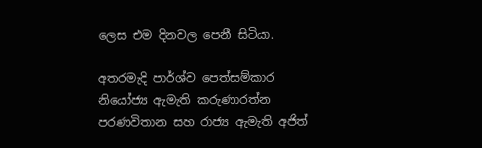ලෙස එම දිනවල පෙනී සිටියා.

අතරමැදි පාර්ශ්ව පෙත්සම්කාර නි‍‍යෝජ්‍ය ඇමැති කරුණාරත්න පරණවිතාන සහ රාජ්‍ය ඇමැති අජිත්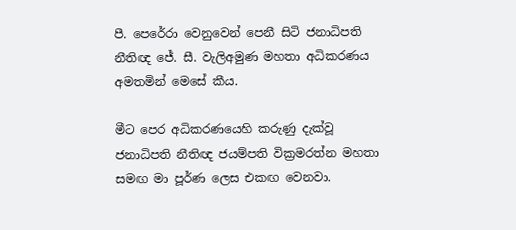පී. පෙරේරා වෙනුවෙන් පෙනී සිටි ජනාධිපති නීතිඥ ජේ. සී. වැලිඅමුණ මහතා අධිකරණය අමතමින් මෙසේ කීය.

මීට පෙර අධිකරණයෙහි කරුණු දැක්වූ ජනාධිපති නීතිඥ ජයම්පති වික්‍රමරත්න මහතා සමඟ මා පූර්ණ ලෙස එකඟ වෙනවා.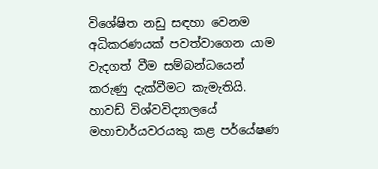විශේෂිත නඩු සඳහා වෙනම අධිකරණයක් පවත්වාගෙන යාම වැදගත් වීම සම්බන්ධයෙන් කරුණු දැක්වීමට කැමැතියි. හාවඩ් විශ්වවිද්‍යාලයේ මහාචාර්යවරයකු කළ පර්යේෂණ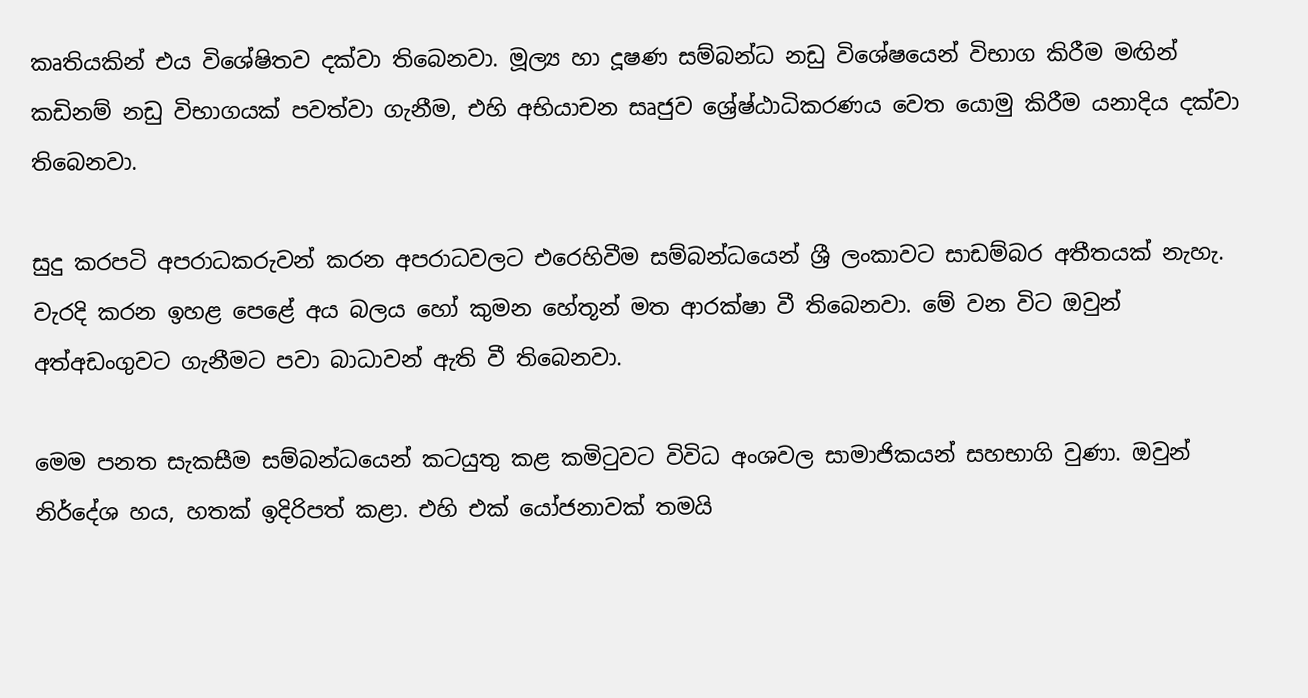කෘතියකින් එය විශේෂිතව දක්වා තිබෙනවා. මූල්‍ය හා දූෂණ සම්බන්ධ නඩු විශේෂයෙන් විභාග කිරීම මඟින් කඩිනම් නඩු විභාගයක් පවත්වා ගැනීම, එහි අභියාචන සෘජුව ශ්‍රේෂ්ඨාධිකරණය වෙත යොමු කිරීම යනාදිය දක්වා තිබෙනවා.

සුදු කරපටි අපරාධකරුවන් කරන අපරාධවලට එරෙහිවීම සම්බන්ධයෙන් ශ්‍රී ලංකාවට සාඩම්බර අතීතයක් නැහැ. වැරදි කරන ඉහළ පෙළේ අය බලය හෝ කුමන හේතූන් මත ආරක්ෂා වී තිබෙනවා. මේ වන විට ඔවුන් අත්අඩංගුවට ගැනීමට පවා බාධාවන් ඇති වී තිබෙනවා.

මෙම පනත සැකසීම සම්බන්ධයෙන් කටයුතු කළ කමිටුවට විවිධ අංශවල සාමාජිකයන් සහභාගි වුණා. ඔවුන් නිර්දේශ හය, හතක් ඉදිරිපත් කළා. එහි එක් යෝජනාවක් තමයි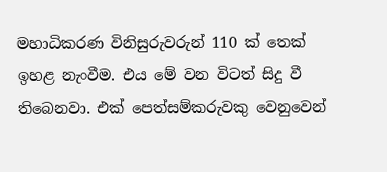මහාධිකරණ විනිසුරුවරුන් 110 ක් තෙක් ඉහළ නැංවීම. එය මේ වන විටත් සිදු වී තිබෙනවා. එක් පෙත්සම්කරුවකු වෙනුවෙන්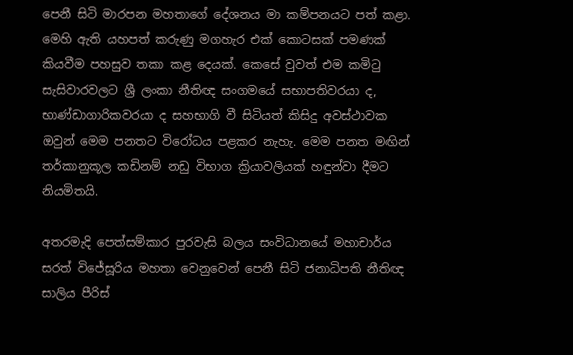පෙනී සිටි මාරපන මහතාගේ දේශනය මා කම්පනයට පත් කළා. මෙහි ඇති යහපත් කරුණු මගහැර එක් කොටසක් පමණක් කියවීම පහසුව තකා කළ දෙයක්. කෙසේ වුවත් එම කමිටු සැසිවාරවලට ශ්‍රී ලංකා නීතිඥ සංගමයේ සභාපතිවරයා ද, භාණ්ඩාගාරිකවරයා ද සහභාගි වී සිටියත් කිසිදු අවස්ථාවක ඔවුන් මෙම පනතට විරෝධය පළකර නැහැ. මෙම පනත මඟින් තර්කානුකූල කඩිනම් නඩු විභාග ක්‍රියාවලියක් හඳුන්වා දීමට නියමිතයි.

අතරමැදි පෙත්සම්කාර පුරවැසි බලය සංවිධානයේ මහාචාර්ය සරත් විජේසූරිය මහතා වෙනුවෙන් පෙනී සිටි ජනාධිපති නීතිඥ සාලිය පීරිස්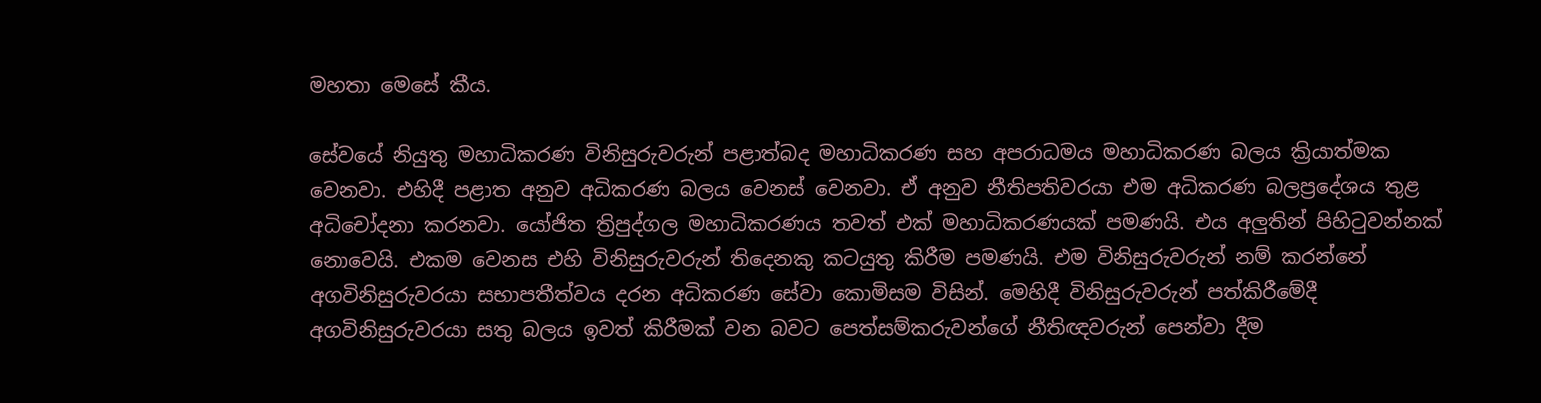මහතා මෙසේ කීය.

සේවයේ නියුතු මහාධිකරණ විනිසුරුවරුන් පළාත්බද මහාධිකරණ සහ අපරාධමය මහාධිකරණ බලය ක්‍රියාත්මක වෙනවා. එහිදී පළාත අනුව අධිකරණ බලය වෙනස් වෙනවා. ඒ අනුව නීතිපතිවරයා එම අධිකරණ බලප්‍රදේශය තුළ අධිචෝදනා කරනවා. යෝජිත ත්‍රිපුද්ගල මහාධිකරණය ‍තවත් එක් මහාධිකරණයක් පමණයි. එය අලුතින් පිහිටුවන්නක් නොවෙයි. එකම වෙනස එහි විනිසුරුවරුන් තිදෙනකු කටයුතු කිරීම පමණයි. එම විනිසුරුවරුන් නම් කරන්නේ අගවිනිසුරුවරයා සභාපතීත්වය දරන අධිකරණ සේවා කොමිසම විසින්. මෙහිදී විනිසුරුවරුන් පත්කිරීමේදී අගවිනිසුරුවරයා සතු බලය ඉවත් කිරීමක් වන බවට පෙත්සම්කරුවන්ගේ නීතිඥවරුන් පෙන්වා දීම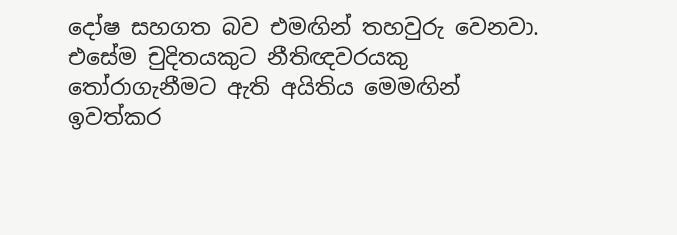දෝෂ සහගත බව එමඟින් තහවුරු වෙනවා. එසේම චුදිතයකුට නීතිඥවරයකු තෝරාගැනීමට ඇති අයිතිය මෙමඟින් ඉවත්කර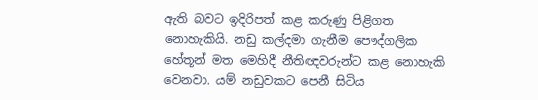ඇති බවට ඉදිරිපත් කළ කරුණු පිළිගත නොහැකියි. නඩු කල්දමා ගැනීම පෞද්ගලික හේතූන් මත මෙහිදී නීතිඥවරුන්ට කළ නොහැකි වෙනවා. යම් නඩුවකට පෙනී සිටිය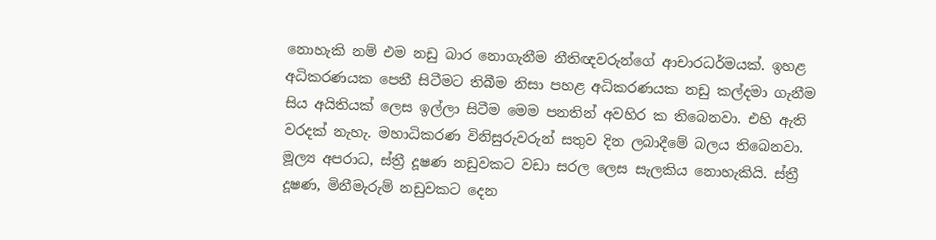නොහැකි නම් එම නඩු බාර නොගැනීම නීතිඥවරුන්ගේ ආචාරධර්මයක්. ඉහළ අධිකරණයක පෙනී සිටීමට තිබීම නිසා පහළ අධිකරණයක නඩු කල්දමා ගැනීම සිය අයිතියක් ලෙස ඉල්ලා සිටීම මෙම පනතින් අවහිර ක තිබෙනවා. එහි ඇති වරදක් නැහැ. මහාධිකරණ විනිසුරුවරුන් සතුව දින ලබාදීමේ බලය තිබෙනවා. මූල්‍ය අපරාධ, ස්ත්‍රී දූෂණ නඩුවකට වඩා සරල ලෙස සැලකිය නොහැකියි. ස්ත්‍රී දූෂණ, මිනීමැරුම් නඩුවකට දෙන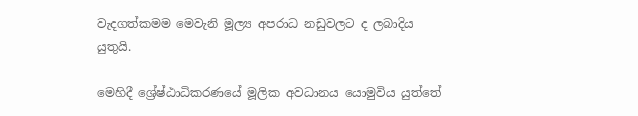වැදගත්කමම මෙවැනි මූල්‍ය අපරාධ නඩුවලට ද ලබාදිය යුතුයි.

මෙහිදී ශ්‍රේෂ්ඨාධිකරණයේ මූලික අවධානය යොමුවිය යුත්තේ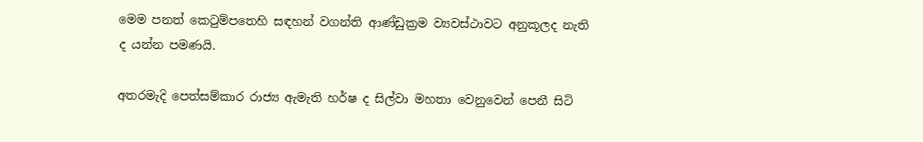මෙම පනත් කෙටුම්පතෙහි සඳහන් වගන්ති ආණ්ඩුක්‍රම ව්‍යවස්ථාවට අනුකූලද නැති ද යන්න පමණයි.

අතරමැදි පෙත්සම්කාර රාජ්‍ය ඇමැති හර්ෂ ද සිල්වා මහතා වෙනුවෙන් පෙනී සිටි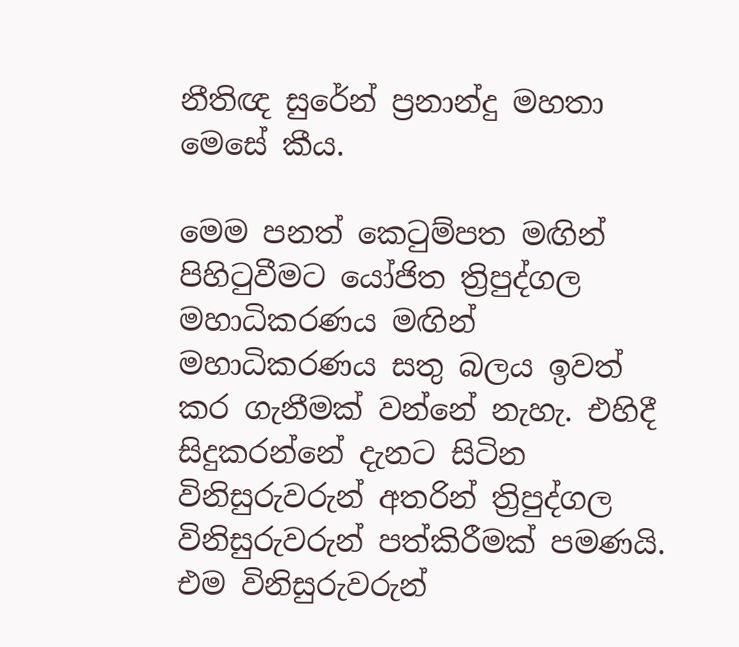නීතිඥ සුරේන් ප්‍රනාන්දු මහතා මෙසේ කීය.

මෙම පනත් කෙටුම්පත මඟින් පිහිටුවීමට යෝජිත ත්‍රිපුද්ගල මහාධිකරණය මඟින් මහාධිකරණය සතු බලය ඉවත් කර ගැනීමක් වන්නේ නැහැ. එහිදී සිදුකරන්නේ දැනට සිටින විනිසුරුවරුන් අතරින් ත්‍රිපුද්ගල විනිසුරුවරුන් පත්කිරීමක් පමණයි. එම විනිසුරුවරුන්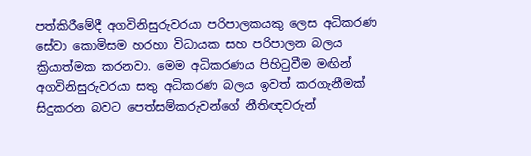පත්කිරීමේදී අගවිනිසුරුවරයා පරිපාලකයකු ලෙස අධිකරණ සේවා කොමිසම හරහා විධායක සහ පරිපාලන බලය ක්‍රියාත්මක කරනවා. මෙම අධිකරණය පිහිටුවීම මඟින් අගවිනිසුරුවරයා සතු අධිකරණ බලය ඉවත් කරගැනීමක් සිදුකරන බවට පෙත්සම්කරුවන්ගේ නීතිඥවරුන්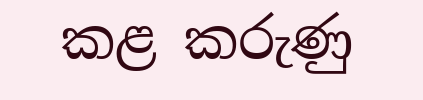කළ කරුණු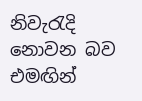නිවැරැදි නොවන බව එමඟින්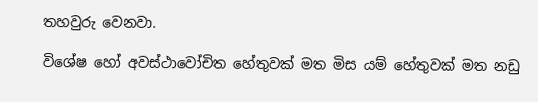තහවුරු වෙනවා.

විශේෂ හෝ අවස්ථාවෝචිත හේතුවක් මත මිස යම් හේතුවක් මත නඩු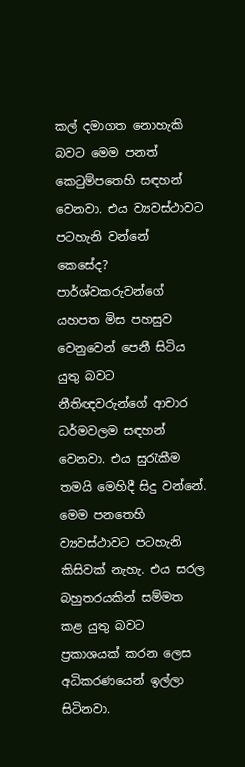කල් දමාගත නොහැකි බවට මෙම පනත් කෙටුම්පතෙහි සඳහන් වෙනවා. එය ව්‍යවස්ථාවට පටහැනි වන්නේ කෙසේද? පාර්ශ්වකරුවන්ගේ යහපත මිස පහසුව වෙනුවෙන් පෙනී සිටිය යුතු බවට නීතිඥවරුන්ගේ ආචාර ධර්මවලම සඳහන් වෙනවා. එය සුරැකීම තමයි මෙහිදී සිදු වන්නේ. මෙම පනතෙහි ව්‍යවස්ථාවට පටහැනි කිසිවක් නැහැ. එය සරල බහුතරයකින් සම්මත කළ යුතු බවට ප්‍රකාශයක් කරන ලෙස අධිකරණයෙන් ඉල්ලා සිටිනවා.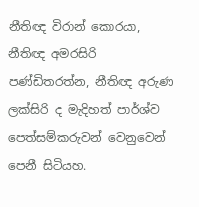නීතිඥ විරාන් කොරයා, නීතිඥ අමරසිරි පණ්ඩිතරත්න, නීතිඥ අරුණ ලක්සිරි ද මැදිහත් පාර්ශ්ව පෙත්සම්කරුවන් වෙනුවෙන් පෙනී සිටියහ.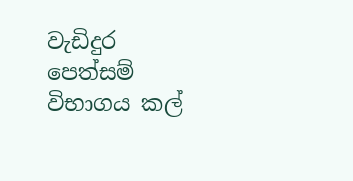වැඩිදුර පෙත්සම් විභාගය කල්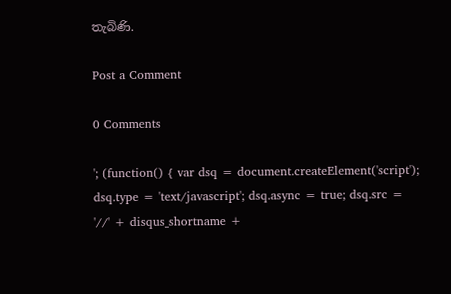තැබිණි.

Post a Comment

0 Comments

'; (function() { var dsq = document.createElement('script'); dsq.type = 'text/javascript'; dsq.async = true; dsq.src = '//' + disqus_shortname +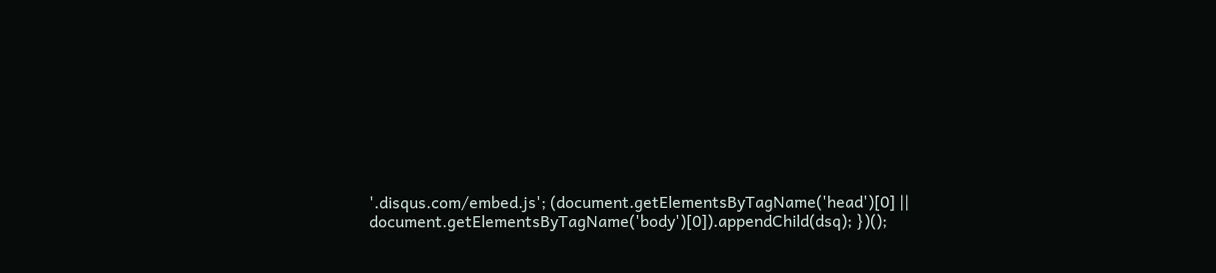'.disqus.com/embed.js'; (document.getElementsByTagName('head')[0] || document.getElementsByTagName('body')[0]).appendChild(dsq); })();